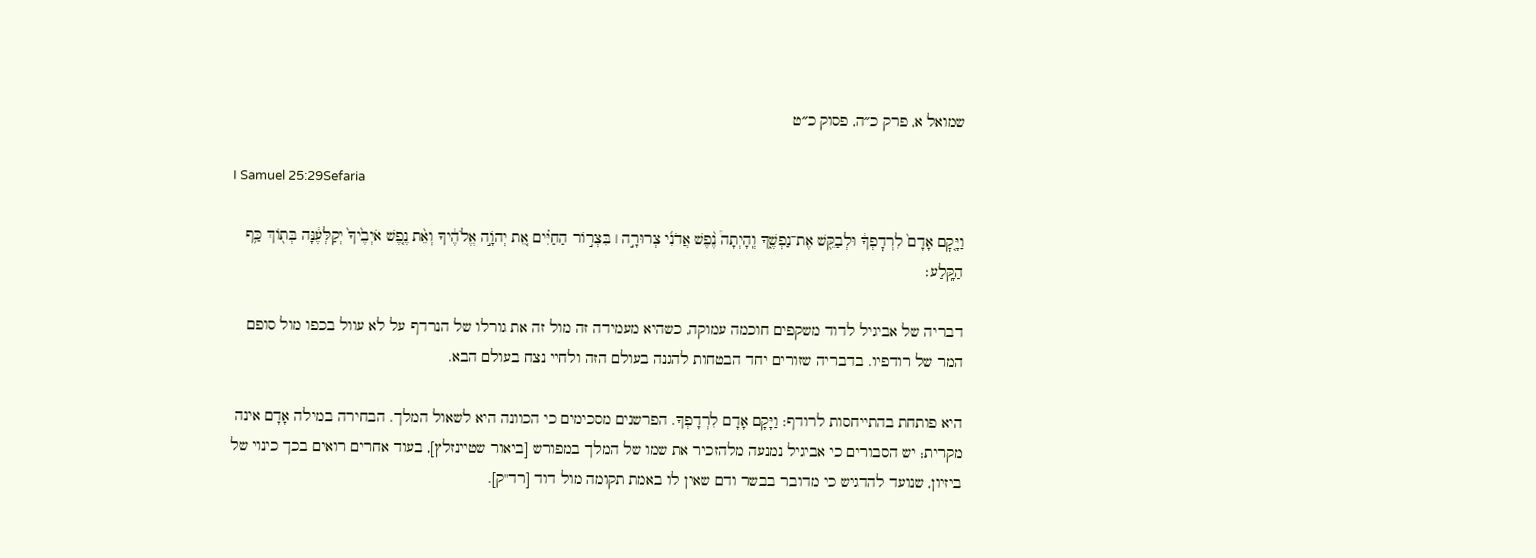שמואל א, פרק כ״ה, פסוק כ״ט

I Samuel 25:29Sefaria

וַיָּ֤קׇם אָדָם֙ לִרְדׇפְךָ֔ וּלְבַקֵּ֖שׁ אֶת־נַפְשֶׁ֑ךָ וְֽהָיְתָה֩ נֶ֨פֶשׁ אֲדֹנִ֜י צְרוּרָ֣ה ׀ בִּצְר֣וֹר הַחַיִּ֗ים אֵ֚ת יְהֹוָ֣ה אֱלֹהֶ֔יךָ וְאֵ֨ת נֶ֤פֶשׁ אֹיְבֶ֙יךָ֙ יְקַלְּעֶ֔נָּה בְּת֖וֹךְ כַּ֥ף הַקָּֽלַע׃

דבריה של אביגיל לדוד משקפים חוכמה עמוקה, כשהיא מעמידה זה מול זה את גורלו של הנרדף על לא עוול בכפו מול סופם המר של רודפיו. בדבריה שזורים יחד הבטחות להגנה בעולם הזה ולחיי נצח בעולם הבא.

היא פותחת בהתייחסות לרודף: וַיָּקָם אָדָם לִרְדָפְךָ. הפרשנים מסכימים כי הכוונה היא לשאול המלך. הבחירה במילה אָדָם אינה מקרית; יש הסבורים כי אביגיל נמנעה מלהזכיר את שמו של המלך במפורש [ביאור שטיינזלץ], בעוד אחרים רואים בכך כינוי של ביזיון, שנועד להדגיש כי מדובר בבשר ודם שאין לו באמת תקומה מול דוד [רד"ק].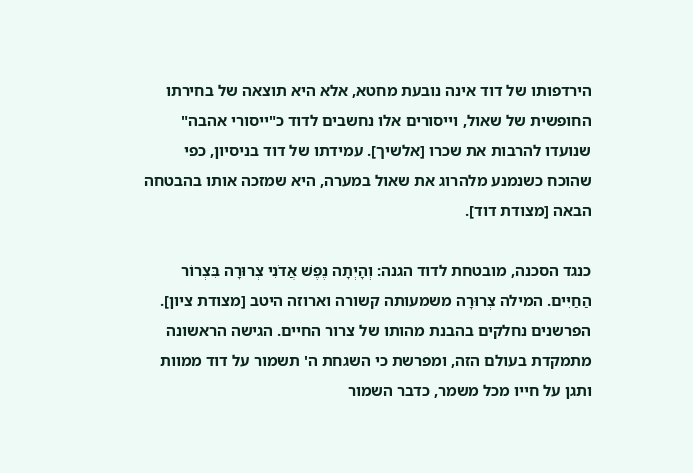הירדפותו של דוד אינה נובעת מחטא, אלא היא תוצאה של בחירתו החופשית של שאול, וייסורים אלו נחשבים לדוד כ"ייסורי אהבה" שנועדו להרבות את שכרו [אלשיך]. עמידתו של דוד בניסיון, כפי שהוכח כשנמנע מלהרוג את שאול במערה, היא שמזכה אותו בהבטחה הבאה [מצודת דוד].

כנגד הסכנה, מובטחת לדוד הגנה: וְהָיְתָה נֶפֶשׁ אֲדֹנִי צְרוּרָה בִּצְרוֹר הַחַיִּים. המילה צְרוּרָה משמעותה קשורה וארוזה היטב [מצודת ציון]. הפרשנים נחלקים בהבנת מהותו של צרור החיים. הגישה הראשונה מתמקדת בעולם הזה, ומפרשת כי השגחת ה' תשמור על דוד ממוות ותגן על חייו מכל משמר, כדבר השמור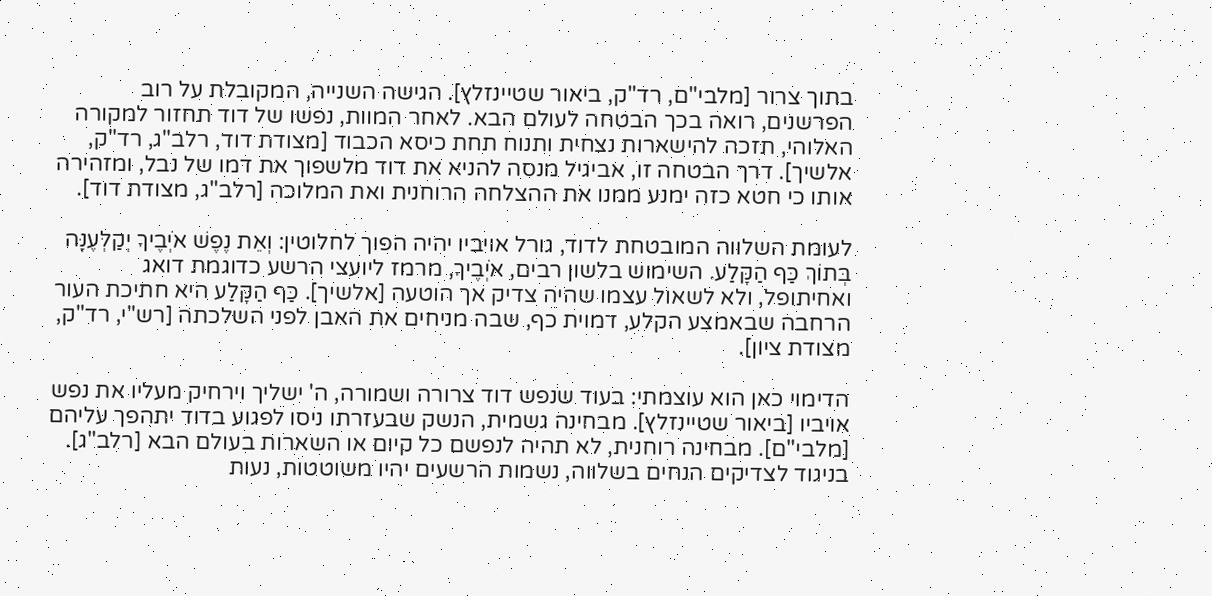בתוך צרור [מלבי"ם, רד"ק, ביאור שטיינזלץ]. הגישה השנייה, המקובלת על רוב הפרשנים, רואה בכך הבטחה לעולם הבא. לאחר המוות, נפשו של דוד תחזור למקורה האלוהי, תזכה להישארות נצחית ותנוח תחת כיסא הכבוד [מצודת דוד, רלב"ג, רד"ק, אלשיך]. דרך הבטחה זו, אביגיל מנסה להניא את דוד מלשפוך את דמו של נבל, ומזהירה אותו כי חטא כזה ימנע ממנו את ההצלחה הרוחנית ואת המלוכה [רלב"ג, מצודת דוד].

לעומת השלווה המובטחת לדוד, גורל אויביו יהיה הפוך לחלוטין: וְאֵת נֶפֶשׁ אֹיְבֶיךָ יְקַלְּעֶנָּה בְּתוֹךְ כַּף הַקָּלַע. השימוש בלשון רבים, אֹיְבֶיךָ, מרמז ליועצי הרשע כדוגמת דואג ואחיתופל, ולא לשאול עצמו שהיה צדיק אך הוטעה [אלשיך]. כַּף הַקָּלַע היא חתיכת העור הרחבה שבאמצע הקלע, דמוית כף, שבה מניחים את האבן לפני השלכתה [רש"י, רד"ק, מצודת ציון].

הדימוי כאן הוא עוצמתי: בעוד שנפש דוד צרורה ושמורה, ה' ישליך וירחיק מעליו את נפש אויביו [ביאור שטיינזלץ]. מבחינה גשמית, הנשק שבעזרתו ניסו לפגוע בדוד יתהפך עליהם [מלבי"ם]. מבחינה רוחנית, לא תהיה לנפשם כל קיום או השארות בעולם הבא [רלב"ג]. בניגוד לצדיקים הנחים בשלווה, נשמות הרשעים יהיו משוטטות, נעות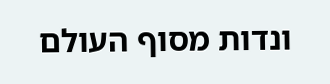ונדות מסוף העולם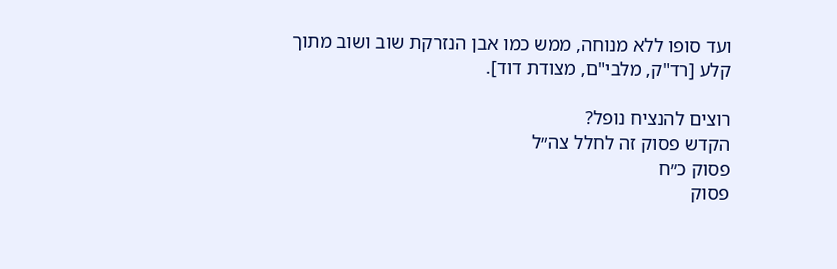ועד סופו ללא מנוחה, ממש כמו אבן הנזרקת שוב ושוב מתוך קלע [רד"ק, מלבי"ם, מצודת דוד].

רוצים להנציח נופל?
הקדש פסוק זה לחלל צה״ל
פסוק כ״ח
פסוק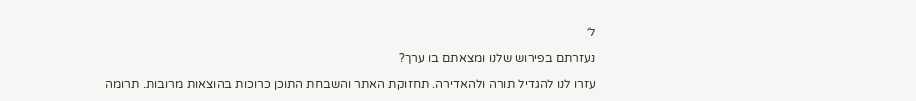ל׳

נעזרתם בפירוש שלנו ומצאתם בו ערך?

עזרו לנו להגדיל תורה ולהאדירה. תחזוקת האתר והשבחת התוכן כרוכות בהוצאות מרובות. תרומה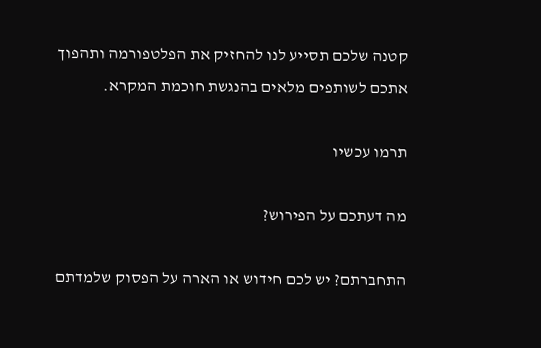קטנה שלכם תסייע לנו להחזיק את הפלטפורמה ותהפוך אתכם לשותפים מלאים בהנגשת חוכמת המקרא.

תרמו עכשיו

מה דעתכם על הפירוש?

התחברתם? יש לכם חידוש או הארה על הפסוק שלמדתם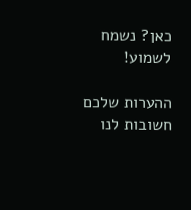כאן? נשמח לשמוע!

ההערות שלכם חשובות לנו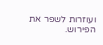ועוזרות לשפר את הפירוש.